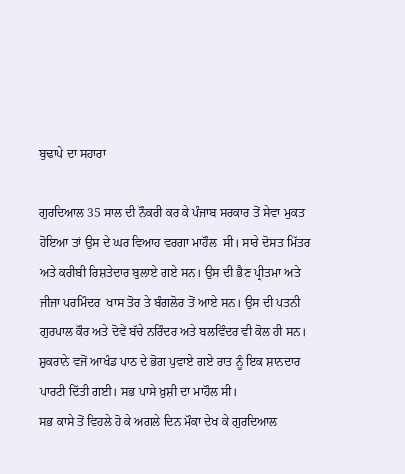ਬੁਢਾਪੇ ਦਾ ਸਹਾਰਾ

ਗੁਰਦਿਆਲ 35 ਸਾਲ ਦੀ ਨੌਕਰੀ ਕਰ ਕੇ ਪੰਜਾਬ ਸਰਕਾਰ ਤੋਂ ਸੇਵਾ ਮੁਕਤ ਹੋਇਆ ਤਾਂ ਉਸ ਦੇ ਘਰ ਵਿਆਹ ਵਰਗਾ ਮਾਹੌਲ  ਸੀ। ਸਾਰੇ ਦੋਸਤ ਮਿੱਤਰ ਅਤੇ ਕਰੀਬੀ ਰਿਸ਼ਤੇਦਾਰ ਬੁਲਾਏ ਗਏ ਸਨ। ਉਸ ਦੀ ਭੈਣ ਪ੍ਰੀਤਮਾ ਅਤੇ ਜੀਜਾ ਪਰਮਿੰਦਰ  ਖਾਸ ਤੋਰ ਤੇ ਬੰਗਲੋਰ ਤੋਂ ਆਏ ਸਨ। ਉਸ ਦੀ ਪਤਨੀ ਗੁਰਪਾਲ ਕੌਰ ਅਤੇ ਦੋਵੇਂ ਬੱਚੇ ਨਰਿੰਦਰ ਅਤੇ ਬਲਵਿੰਦਰ ਵੀ ਕੋਲ ਹੀ ਸਨ। ਸ਼ੁਕਰਾਨੇ ਵਜੋਂ ਆਖੰਡ ਪਾਠ ਦੇ ਭੋਗ ਪੁਵਾਏ ਗਏ ਰਾਤ ਨੂੰ ਇਕ ਸ਼ਾਨਦਾਰ ਪਾਰਟੀ ਦਿੱਤੀ ਗਈ। ਸਭ ਪਾਸੇ ਖ਼ੁਸ਼ੀ ਦਾ ਮਾਹੌਲ ਸੀ।
ਸਭ ਕਾਸੇ ਤੋਂ ਵਿਹਲੇ ਹੋ ਕੇ ਅਗਲੇ ਦਿਨ ਮੌਕਾ ਦੇਖ ਕੇ ਗੁਰਦਿਆਲ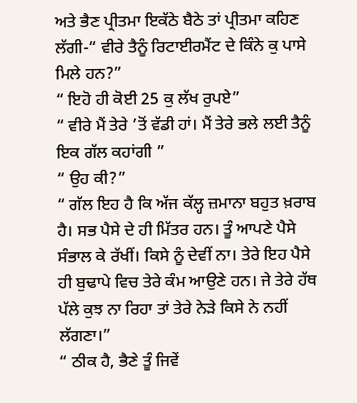ਅਤੇ ਭੈਣ ਪ੍ਰੀਤਮਾ ਇਕੱਠੇ ਬੈਠੇ ਤਾਂ ਪ੍ਰੀਤਮਾ ਕਹਿਣ ਲੱਗੀ-“ ਵੀਰੇ ਤੈਨੂੰ ਰਿਟਾਈਰਮੈਂਟ ਦੇ ਕਿੰਨੇ ਕੁ ਪਾਸੇ ਮਿਲੇ ਹਨ?”
“ ਇਹੋ ਹੀ ਕੋਈ 25 ਕੁ ਲੱਖ ਰੁਪਏ”
“ ਵੀਰੇ ਮੈਂ ਤੇਰੇ ’ਤੋਂ ਵੱਡੀ ਹਾਂ। ਮੈਂ ਤੇਰੇ ਭਲੇ ਲਈ ਤੈਨੂੰ ਇਕ ਗੱਲ ਕਹਾਂਗੀ ”
“ ਉਹ ਕੀ?”
“ ਗੱਲ ਇਹ ਹੈ ਕਿ ਅੱਜ ਕੱਲ੍ਹ ਜ਼ਮਾਨਾ ਬਹੁਤ ਖ਼ਰਾਬ ਹੈ। ਸਭ ਪੈਸੇ ਦੇ ਹੀ ਮਿੱਤਰ ਹਨ। ਤੂੰ ਆਪਣੇ ਪੈਸੇ ਸੰਭਾਲ ਕੇ ਰੱਖੀਂ। ਕਿਸੇ ਨੂੰ ਦੇਵੀਂ ਨਾ। ਤੇਰੇ ਇਹ ਪੈਸੇ ਹੀ ਬੁਢਾਪੇ ਵਿਚ ਤੇਰੇ ਕੰਮ ਆਉਣੇ ਹਨ। ਜੇ ਤੇਰੇ ਹੱਥ ਪੱਲੇ ਕੁਝ ਨਾ ਰਿਹਾ ਤਾਂ ਤੇਰੇ ਨੇੜੇ ਕਿਸੇ ਨੇ ਨਹੀਂ ਲੱਗਣਾ।”
“ ਠੀਕ ਹੈ, ਭੈਣੇ ਤੂੰ ਜਿਵੇਂ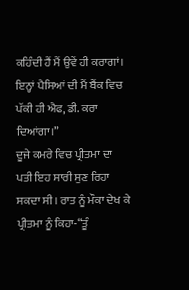ਕਹਿੰਦੀ ਹੈਂ ਮੈਂ ਉਵੇਂ ਹੀ ਕਰਾਗਾਂ। ਇਨ੍ਹਾਂ ਪੈਸਿਆਂ ਦੀ ਮੈਂ ਬੈਂਕ ਵਿਚ ਪੱਕੀ ਹੀ ਐਫ, ਡੀ. ਕਰਾ ਦਿਆਂਗਾ।”
ਦੂਜੇ ਕਮਰੇ ਵਿਚ ਪ੍ਰੀਤਮਾ ਦਾ ਪਤੀ ਇਹ ਸਾਰੀ ਸੁਣ ਰਿਹਾ ਸਕਦਾ ਸੀ। ਰਾਤ ਨੂੰ ਮੌਕਾ ਦੇਖ ਕੇ ਪ੍ਰੀਤਮਾ ਨੂੰ ਕਿਹਾ-“ਤੂੰ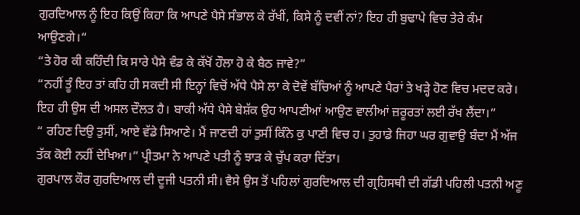ਗੁਰਦਿਆਲ ਨੂੰ ਇਹ ਕਿਉਂ ਕਿਹਾ ਕਿ ਆਪਣੇ ਪੈਸੇ ਸੰਭਾਲ ਕੇ ਰੱਖੀਂ, ਕਿਸੇ ਨੂੰ ਦਵੀਂ ਨਾਂ? ਇਹ ਹੀ ਬੁਢਾਪੇ ਵਿਚ ਤੇਰੇ ਕੰਮ ਆਉਣਗੇ।“
“ਤੇ ਹੋਰ ਕੀ ਕਹਿੰਦੀ ਕਿ ਸਾਰੇ ਪੈਸੇ ਵੰਡ ਕੇ ਕੱਖੋਂ ਹੌਲਾ ਹੋ ਕੇ ਬੈਠ ਜਾਵੇ?”
“ਨਹੀਂ ਤੂੰ ਇਹ ਤਾਂ ਕਹਿ ਹੀ ਸਕਦੀ ਸੀ ਇਨ੍ਹਾਂ ਵਿਚੋਂ ਅੱਧੇ ਪੈਸੇ ਲਾ ਕੇ ਦੋਵੇਂ ਬੱਚਿਆਂ ਨੂੰ ਆਪਣੇ ਪੈਰਾਂ ਤੇ ਖੜ੍ਹੇ ਹੋਣ ਵਿਚ ਮਦਦ ਕਰੇ। ਇਹ ਹੀ ਉਸ ਦੀ ਅਸਲ ਦੌਲਤ ਹੈ। ਬਾਕੀ ਅੱਧੇ ਪੈਸੇ ਬੇਸ਼ੱਕ ਉਹ ਆਪਣੀਆਂ ਆਉਣ ਵਾਲੀਆਂ ਜ਼ਰੂਰਤਾਂ ਲਈ ਰੱਖ ਲੈਂਦਾ।”
“ ਰਹਿਣ ਦਿਉ ਤੁਸੀਂ, ਆਏ ਵੱਡੇ ਸਿਆਣੇ। ਮੈਂ ਜਾਣਦੀ ਹਾਂ ਤੁਸੀਂ ਕਿੰਨੇ ਕੁ ਪਾਣੀ ਵਿਚ ਹ। ਤੁਹਾਡੇ ਜਿਹਾ ਘਰ ਗੁਵਾਉ ਬੰਦਾ ਮੈਂ ਅੱਜ ਤੱਕ ਕੋਈ ਨਹੀਂ ਦੇਖਿਆ।” ਪ੍ਰੀਤਮਾ ਨੇ ਆਪਣੇ ਪਤੀ ਨੂੰ ਝਾੜ ਕੇ ਚੁੱਪ ਕਰਾ ਦਿੱਤਾ।
ਗੁਰਪਾਲ ਕੌਰ ਗੁਰਦਿਆਲ ਦੀ ਦੂਜੀ ਪਤਨੀ ਸੀ। ਵੈਸੇ ਉਸ ਤੋਂ ਪਹਿਲਾਂ ਗੁਰਦਿਆਲ ਦੀ ਗ੍ਰਹਿਸਥੀ ਦੀ ਗੱਡੀ ਪਹਿਲੀ ਪਤਨੀ ਅਣੂ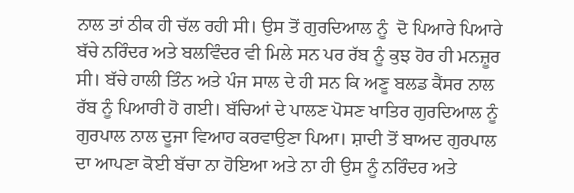ਨਾਲ ਤਾਂ ਠੀਕ ਹੀ ਚੱਲ ਰਹੀ ਸੀ। ਉਸ ਤੋਂ ਗੁਰਦਿਆਲ ਨੂੰ  ਦੋ ਪਿਆਰੇ ਪਿਆਰੇ ਬੱਚੇ ਨਰਿੰਦਰ ਅਤੇ ਬਲਵਿੰਦਰ ਵੀ ਮਿਲੇ ਸਨ ਪਰ ਰੱਬ ਨੂੰ ਕੁਝ ਹੋਰ ਹੀ ਮਨਜ਼ੂਰ ਸੀ। ਬੱਚੇ ਹਾਲੀ ਤਿੰਨ ਅਤੇ ਪੰਜ ਸਾਲ ਦੇ ਹੀ ਸਨ ਕਿ ਅਣੂ ਬਲਡ ਕੈਂਸਰ ਨਾਲ ਰੱਬ ਨੂੰ ਪਿਆਰੀ ਹੋ ਗਈ। ਬੱਚਿਆਂ ਦੇ ਪਾਲਣ ਪੋਸਣ ਖਾਤਿਰ ਗੁਰਦਿਆਲ ਨੂੰ ਗੁਰਪਾਲ ਨਾਲ ਦੂਜਾ ਵਿਆਹ ਕਰਵਾਉਣਾ ਪਿਆ। ਸ਼ਾਦੀ ਤੋਂ ਬਾਅਦ ਗੁਰਪਾਲ ਦਾ ਆਪਣਾ ਕੋਈ ਬੱਚਾ ਨਾ ਹੋਇਆ ਅਤੇ ਨਾ ਹੀ ਉਸ ਨੂੰ ਨਰਿੰਦਰ ਅਤੇ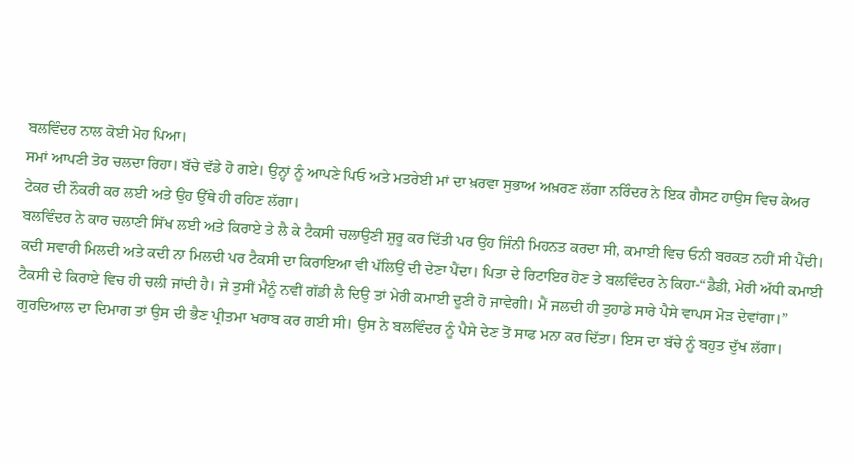ਬਲਵਿੰਦਰ ਨਾਲ ਕੋਈ ਮੋਹ ਪਿਆ।
ਸਮਾਂ ਆਪਣੀ ਤੋਰ ਚਲਦਾ ਰਿਹਾ। ਬੱਚੇ ਵੱਡੇ ਹੋ ਗਏ। ਉਨ੍ਹਾਂ ਨੂੰ ਆਪਣੇ ਪਿਓ ਅਤੇ ਮਤਰੇਈ ਮਾਂ ਦਾ ਖ਼ਰਵਾ ਸੁਭਾਅ ਅਖ਼ਰਣ ਲੱਗਾ ਨਰਿੰਦਰ ਨੇ ਇਕ ਗੈਸਟ ਹਾਉਸ ਵਿਚ ਕੇਅਰ ਟੇਕਰ ਦੀ ਨੌਕਰੀ ਕਰ ਲਈ ਅਤੇ ਉਹ ਉੱਥੇ ਹੀ ਰਹਿਣ ਲੱਗਾ।
ਬਲਵਿੰਦਰ ਨੇ ਕਾਰ ਚਲਾਣੀ ਸਿੱਖ ਲਈ ਅਤੇ ਕਿਰਾਏ ਤੇ ਲੈ ਕੇ ਟੈਕਸੀ ਚਲਾਉਣੀ ਸ਼ੁਰੂ ਕਰ ਦਿੱਤੀ ਪਰ ਉਹ ਜਿੰਨੀ ਮਿਹਨਤ ਕਰਦਾ ਸੀ, ਕਮਾਈ ਵਿਚ ਓਨੀ ਬਰਕਤ ਨਹੀਂ ਸੀ ਪੈਂਦੀ। ਕਦੀ ਸਵਾਰੀ ਮਿਲਦੀ ਅਤੇ ਕਦੀ ਨਾ ਮਿਲਦੀ ਪਰ ਟੈਕਸੀ ਦਾ ਕਿਰਾਇਆ ਵੀ ਪੱਲਿਉਂ ਦੀ ਦੇਣਾ ਪੈਂਦਾ। ਪਿਤਾ ਦੇ ਰਿਟਾਇਰ ਹੋਣ ਤੇ ਬਲਵਿੰਦਰ ਨੇ ਕਿਹਾ-“ਡੈਡੀ, ਮੇਰੀ ਅੱਧੀ ਕਮਾਈ ਟੈਕਸੀ ਦੇ ਕਿਰਾਏ ਵਿਚ ਹੀ ਚਲੀ ਜਾਂਦੀ ਹੈ। ਜੇ ਤੁਸੀਂ ਮੈਨੂੰ ਨਵੀਂ ਗੱਡੀ ਲੈ ਦਿਉ ਤਾਂ ਮੇਰੀ ਕਮਾਈ ਦੂਣੀ ਹੋ ਜਾਵੇਗੀ। ਮੈਂ ਜਲਦੀ ਹੀ ਤੁਹਾਡੇ ਸਾਰੇ ਪੈਸੇ ਵਾਪਸ ਮੋੜ ਦੇਵਾਂਗਾ।”
ਗੁਰਦਿਆਲ ਦਾ ਦਿਮਾਗ ਤਾਂ ਉਸ ਦੀ ਭੈਣ ਪ੍ਰੀਤਮਾ ਖਰਾਬ ਕਰ ਗਈ ਸੀ। ਉਸ ਨੇ ਬਲਵਿੰਦਰ ਨੂੰ ਪੈਸੇ ਦੇਣ ਤੋਂ ਸਾਫ ਮਨਾ ਕਰ ਦਿੱਤਾ। ਇਸ ਦਾ ਬੱਚੇ ਨੂੰ ਬਹੁਤ ਦੁੱਖ ਲੱਗਾ।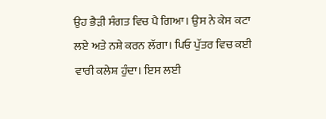ਉਹ ਭੈੜੀ ਸੰਗਤ ਵਿਚ ਪੈ ਗਿਆ। ਉਸ ਨੇ ਕੇਸ ਕਟਾ ਲਏ ਅਤੇ ਨਸ਼ੇ ਕਰਨ ਲੱਗਾ। ਪਿਓ ਪੁੱਤਰ ਵਿਚ ਕਈ ਵਾਰੀ ਕਲੇਸ਼ ਹੁੰਦਾ। ਇਸ ਲਈ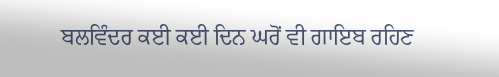ਬਲਵਿੰਦਰ ਕਈ ਕਈ ਦਿਨ ਘਰੋਂ ਵੀ ਗਾਇਬ ਰਹਿਣ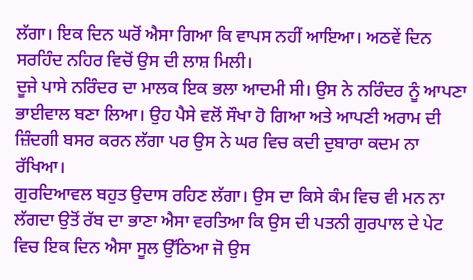ਲੱਗਾ। ਇਕ ਦਿਨ ਘਰੋਂ ਐਸਾ ਗਿਆ ਕਿ ਵਾਪਸ ਨਹੀਂ ਆਇਆ। ਅਠਵੇਂ ਦਿਨ ਸਰਹਿੰਦ ਨਹਿਰ ਵਿਚੋਂ ਉਸ ਦੀ ਲਾਸ਼ ਮਿਲੀ।
ਦੂਜੇ ਪਾਸੇ ਨਰਿੰਦਰ ਦਾ ਮਾਲਕ ਇਕ ਭਲਾ ਆਦਮੀ ਸੀ। ਉਸ ਨੇ ਨਰਿੰਦਰ ਨੂੰ ਆਪਣਾ ਭਾਈਵਾਲ ਬਣਾ ਲਿਆ। ਉਹ ਪੈਸੇ ਵਲੋਂ ਸੌਖਾ ਹੋ ਗਿਆ ਅਤੇ ਆਪਣੀ ਅਰਾਮ ਦੀ ਜ਼ਿੰਦਗੀ ਬਸਰ ਕਰਨ ਲੱਗਾ ਪਰ ਉਸ ਨੇ ਘਰ ਵਿਚ ਕਦੀ ਦੁਬਾਰਾ ਕਦਮ ਨਾ ਰੱਖਿਆ।
ਗੁਰਦਿਆਵਲ ਬਹੁਤ ਉਦਾਸ ਰਹਿਣ ਲੱਗਾ। ਉਸ ਦਾ ਕਿਸੇ ਕੰਮ ਵਿਚ ਵੀ ਮਨ ਨਾ ਲੱਗਦਾ ਉਤੋਂ ਰੱਬ ਦਾ ਭਾਣਾ ਐਸਾ ਵਰਤਿਆ ਕਿ ਉਸ ਦੀ ਪਤਨੀ ਗੁਰਪਾਲ ਦੇ ਪੇਟ ਵਿਚ ਇਕ ਦਿਨ ਐਸਾ ਸੂਲ ਉੱਠਿਆ ਜੋ ਉਸ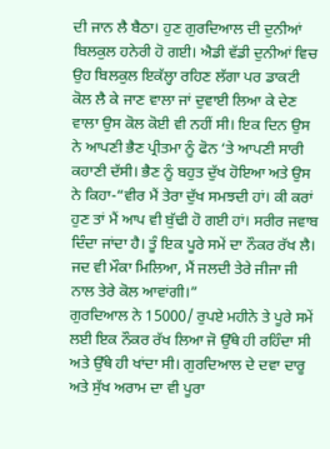ਦੀ ਜਾਨ ਲੈ ਬੈਠਾ। ਹੁਣ ਗੁਰਦਿਆਲ ਦੀ ਦੁਨੀਆਂ ਬਿਲਕੁਲ ਹਨੇਰੀ ਹੋ ਗਈ। ਐਡੀ ਵੱਡੀ ਦੁਨੀਆਂ ਵਿਚ ਉਹ ਬਿਲਕੁਲ ਇਕੱਲ੍ਹਾ ਰਹਿਣ ਲੱਗਾ ਪਰ ਡਾਕਟੀ ਕੋਲ ਲੈ ਕੇ ਜਾਣ ਵਾਲਾ ਜਾਂ ਦੁਵਾਈ ਲਿਆ ਕੇ ਦੇਣ ਵਾਲਾ ਉਸ ਕੋਲ ਕੋਈ ਵੀ ਨਹੀਂ ਸੀ। ਇਕ ਦਿਨ ਉਸ ਨੇ ਆਪਣੀ ਭੈਣ ਪ੍ਰੀਤਮਾ ਨੂੰ ਫੋਨ ‘ਤੇ ਆਪਣੀ ਸਾਰੀ ਕਹਾਣੀ ਦੱਸੀ। ਭੈਣ ਨੂੰ ਬਹੁਤ ਦੁੱਖ ਹੋਇਆ ਅਤੇ ਉਸ ਨੇ ਕਿਹਾ-“ਵੀਰ ਮੈਂ ਤੇਰਾ ਦੁੱਖ ਸਮਝਦੀ ਹਾਂ। ਕੀ ਕਰਾਂ ਹੁਣ ਤਾਂ ਮੈਂ ਆਪ ਵੀ ਬੁੱਢੀ ਹੋ ਗਈ ਹਾਂ। ਸਰੀਰ ਜਵਾਬ ਦਿੰਦਾ ਜਾਂਦਾ ਹੈ। ਤੂੰ ਇਕ ਪੂਰੇ ਸਮੇਂ ਦਾ ਨੌਕਰ ਰੱਖ ਲੈ। ਜਦ ਵੀ ਮੌਕਾ ਮਿਲਿਆ, ਮੈਂ ਜਲਦੀ ਤੇਰੇ ਜੀਜਾ ਜੀ ਨਾਲ ਤੇਰੇ ਕੋਲ ਆਵਾਂਗੀ।”
ਗੁਰਦਿਆਲ ਨੇ 15000/ ਰੁਪਏ ਮਹੀਨੇ ਤੇ ਪੂਰੇ ਸਮੇਂ ਲਈ ਇਕ ਨੌਕਰ ਰੱਖ ਲਿਆ ਜੋ ਉੱਥੇ ਹੀ ਰਹਿੰਦਾ ਸੀ ਅਤੇ ਉੱਥੇ ਹੀ ਖਾਂਦਾ ਸੀ। ਗੁਰਦਿਆਲ ਦੇ ਦਵਾ ਦਾਰੂ ਅਤੇ ਸੁੱਖ ਅਰਾਮ ਦਾ ਵੀ ਪੂਰਾ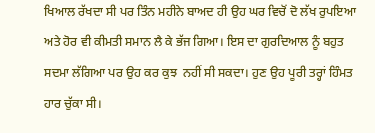ਖਿਆਲ ਰੱਖਦਾ ਸੀ ਪਰ ਤਿੰਨ ਮਹੀਨੇ ਬਾਅਦ ਹੀ ਉਹ ਘਰ ਵਿਚੋਂ ਦੋ ਲੱਖ ਰੁਪਇਆ ਅਤੇ ਹੋਰ ਵੀ ਕੀਮਤੀ ਸਮਾਨ ਲੈ ਕੇ ਭੱਜ ਗਿਆ। ਇਸ ਦਾ ਗੁਰਦਿਆਲ ਨੂੰ ਬਹੁਤ ਸਦਮਾ ਲੱਗਿਆ ਪਰ ਉਹ ਕਰ ਕੁਝ  ਨਹੀਂ ਸੀ ਸਕਦਾ। ਹੁਣ ਉਹ ਪੂਰੀ ਤਰ੍ਹਾਂ ਹਿੰਮਤ ਹਾਰ ਚੁੱਕਾ ਸੀ।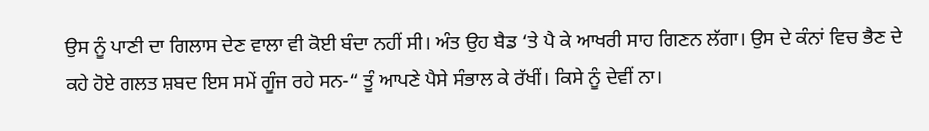ਉਸ ਨੂੰ ਪਾਣੀ ਦਾ ਗਿਲਾਸ ਦੇਣ ਵਾਲਾ ਵੀ ਕੋਈ ਬੰਦਾ ਨਹੀਂ ਸੀ। ਅੰਤ ਉਹ ਬੈਡ ‘ਤੇ ਪੈ ਕੇ ਆਖਰੀ ਸਾਹ ਗਿਣਨ ਲੱਗਾ। ਉਸ ਦੇ ਕੰਨਾਂ ਵਿਚ ਭੈਣ ਦੇ ਕਹੇ ਹੋਏ ਗਲਤ ਸ਼ਬਦ ਇਸ ਸਮੇਂ ਗੂੰਜ ਰਹੇ ਸਨ-“ ਤੂੰ ਆਪਣੇ ਪੈਸੇ ਸੰਭਾਲ ਕੇ ਰੱਖੀਂ। ਕਿਸੇ ਨੂੰ ਦੇਵੀਂ ਨਾ।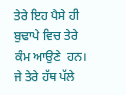ਤੇਰੇ ਇਹ ਪੈਸੇ ਹੀ ਬੁਢਾਪੇ ਵਿਚ ਤੇਰੇ ਕੰਮ ਆਉਣੇ  ਹਨ। ਜੇ ਤੇਰੇ ਹੱਥ ਪੱਲੇ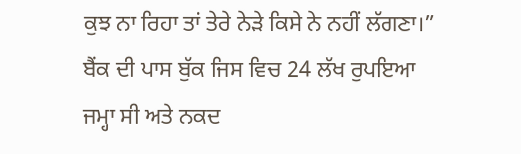ਕੁਝ ਨਾ ਰਿਹਾ ਤਾਂ ਤੇਰੇ ਨੇੜੇ ਕਿਸੇ ਨੇ ਨਹੀਂ ਲੱਗਣਾ।”
ਬੈਂਕ ਦੀ ਪਾਸ ਬੁੱਕ ਜਿਸ ਵਿਚ 24 ਲੱਖ ਰੁਪਇਆ ਜਮ੍ਹਾ ਸੀ ਅਤੇ ਨਕਦ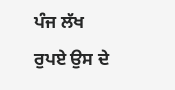ਪੰਜ ਲੱਖ ਰੁਪਏ ਉਸ ਦੇ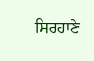ਸਿਰਹਾਣੇ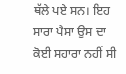ਥੱਲੇ ਪਏ ਸਨ। ਇਹ ਸਾਰਾ ਪੈਸਾ ਉਸ ਦਾ ਕੋਈ ਸਹਾਰਾ ਨਹੀਂ ਸੀ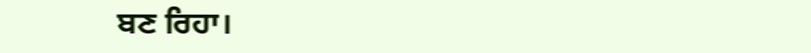ਬਣ ਰਿਹਾ।